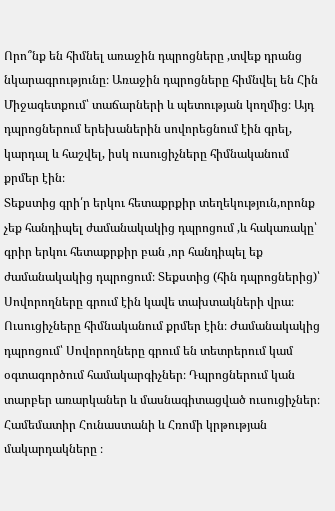Որո՞նք են հիմնել առաջին դպրոցները ,տվեք դրանց նկարագրությունը։ Առաջին դպրոցները հիմնվել են Հին Միջագետքում՝ տաճարների և պետության կողմից։ Այդ դպրոցներում երեխաներին սովորեցնում էին գրել, կարդալ և հաշվել, իսկ ուսուցիչները հիմնականում քրմեր էին։
Տեքստից գրի՛ր երկու հետաքրքիր տեղեկություն,որոնք չեք հանդիպել ժամանակակից դպրոցում ,և հակառակը՝ գրիր երկու հետաքրքիր բան ,որ հանդիպել եք ժամանակակից դպրոցում։ Տեքստից (հին դպրոցներից)՝ Սովորողները գրում էին կավե տախտակների վրա։ Ուսուցիչները հիմնականում քրմեր էին։ Ժամանակակից դպրոցում՝ Սովորողները գրում են տետրերում կամ օգտագործում համակարգիչներ։ Դպրոցներում կան տարբեր առարկաներ և մասնագիտացված ուսուցիչներ։
Համեմատիր Հունաստանի և Հռոմի կրթության մակարդակները ։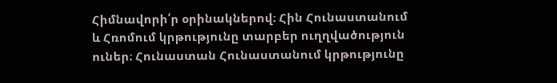Հիմնավորի՛ր օրինակներով։ Հին Հունաստանում և Հռոմում կրթությունը տարբեր ուղղվածություն ուներ։ Հունաստան Հունաստանում կրթությունը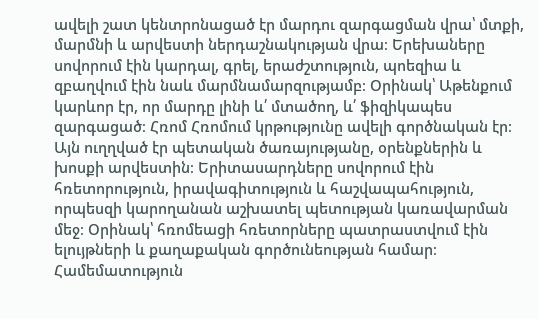ավելի շատ կենտրոնացած էր մարդու զարգացման վրա՝ մտքի, մարմնի և արվեստի ներդաշնակության վրա։ Երեխաները սովորում էին կարդալ, գրել, երաժշտություն, պոեզիա և զբաղվում էին նաև մարմնամարզությամբ։ Օրինակ՝ Աթենքում կարևոր էր, որ մարդը լինի և՛ մտածող, և՛ ֆիզիկապես զարգացած։ Հռոմ Հռոմում կրթությունը ավելի գործնական էր։ Այն ուղղված էր պետական ծառայությանը, օրենքներին և խոսքի արվեստին։ Երիտասարդները սովորում էին հռետորություն, իրավագիտություն և հաշվապահություն, որպեսզի կարողանան աշխատել պետության կառավարման մեջ։ Օրինակ՝ հռոմեացի հռետորները պատրաստվում էին ելույթների և քաղաքական գործունեության համար։ Համեմատություն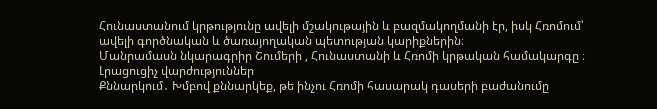Հունաստանում կրթությունը ավելի մշակութային և բազմակողմանի էր, իսկ Հռոմում՝ ավելի գործնական և ծառայողական պետության կարիքներին։
Մանրամասն նկարագրիր Շումերի , Հունաստանի և Հռոմի կրթական համակարգը ։
Լրացուցիչ վարժություններ
Քննարկում․ Խմբով քննարկեք, թե ինչու Հռոմի հասարակ դասերի բաժանումը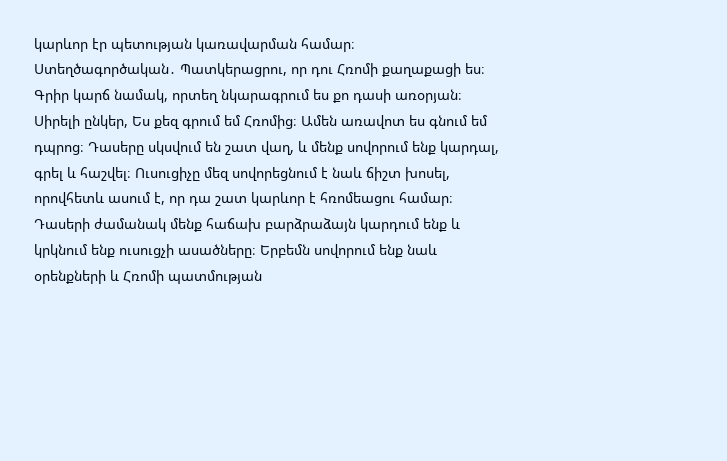կարևոր էր պետության կառավարման համար։
Ստեղծագործական․ Պատկերացրու, որ դու Հռոմի քաղաքացի ես։ Գրիր կարճ նամակ, որտեղ նկարագրում ես քո դասի առօրյան։ Սիրելի ընկեր, Ես քեզ գրում եմ Հռոմից։ Ամեն առավոտ ես գնում եմ դպրոց։ Դասերը սկսվում են շատ վաղ, և մենք սովորում ենք կարդալ, գրել և հաշվել։ Ուսուցիչը մեզ սովորեցնում է նաև ճիշտ խոսել, որովհետև ասում է, որ դա շատ կարևոր է հռոմեացու համար։ Դասերի ժամանակ մենք հաճախ բարձրաձայն կարդում ենք և կրկնում ենք ուսուցչի ասածները։ Երբեմն սովորում ենք նաև օրենքների և Հռոմի պատմության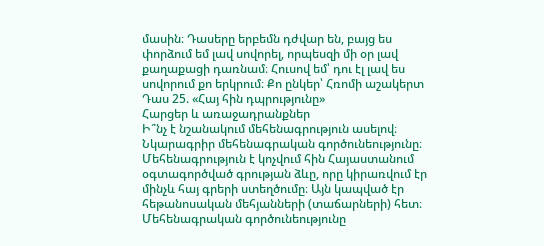մասին։ Դասերը երբեմն դժվար են, բայց ես փորձում եմ լավ սովորել, որպեսզի մի օր լավ քաղաքացի դառնամ։ Հուսով եմ՝ դու էլ լավ ես սովորում քո երկրում։ Քո ընկեր՝ Հռոմի աշակերտ
Դաս 25. «Հայ հին դպրությունը»
Հարցեր և առաջադրանքներ
Ի՞նչ է նշանակում մեհենագրություն ասելով։ Նկարագրիր մեհենագրական գործունեությունը։ Մեհենագրություն է կոչվում հին Հայաստանում օգտագործված գրության ձևը, որը կիրառվում էր մինչև հայ գրերի ստեղծումը։ Այն կապված էր հեթանոսական մեհյանների (տաճարների) հետ։ Մեհենագրական գործունեությունը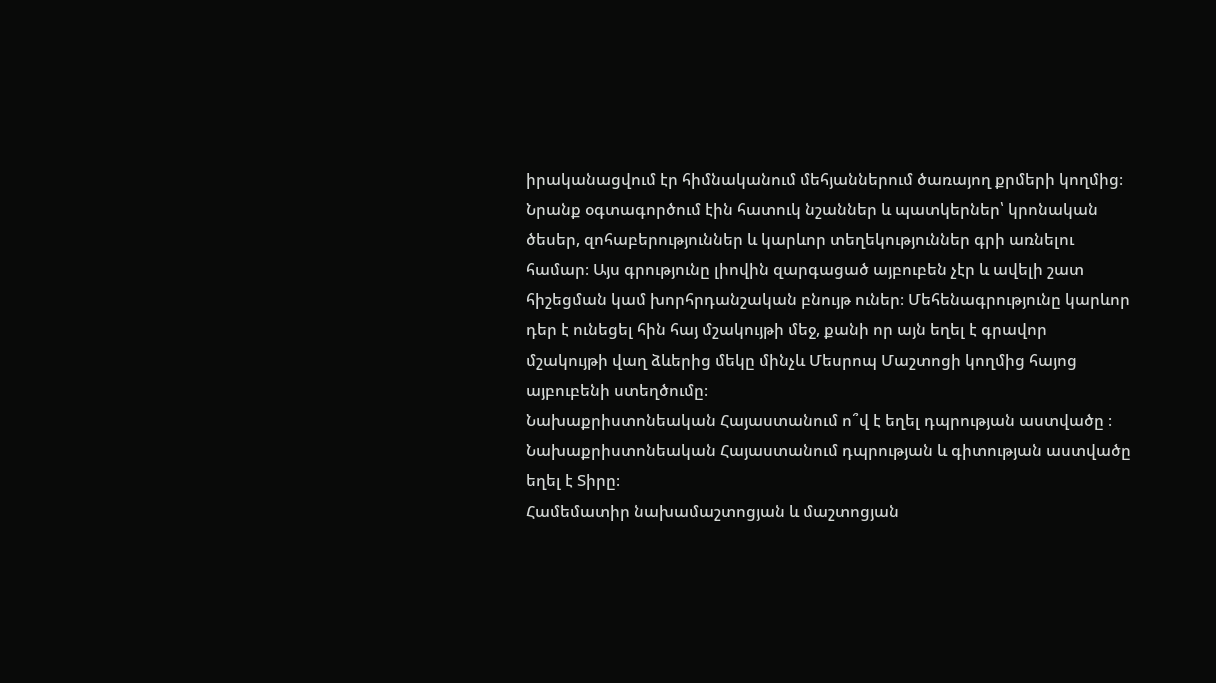իրականացվում էր հիմնականում մեհյաններում ծառայող քրմերի կողմից։ Նրանք օգտագործում էին հատուկ նշաններ և պատկերներ՝ կրոնական ծեսեր, զոհաբերություններ և կարևոր տեղեկություններ գրի առնելու համար։ Այս գրությունը լիովին զարգացած այբուբեն չէր և ավելի շատ հիշեցման կամ խորհրդանշական բնույթ ուներ։ Մեհենագրությունը կարևոր դեր է ունեցել հին հայ մշակույթի մեջ, քանի որ այն եղել է գրավոր մշակույթի վաղ ձևերից մեկը մինչև Մեսրոպ Մաշտոցի կողմից հայոց այբուբենի ստեղծումը։
Նախաքրիստոնեական Հայաստանում ո՞վ է եղել դպրության աստվածը ։ Նախաքրիստոնեական Հայաստանում դպրության և գիտության աստվածը եղել է Տիրը։
Համեմատիր նախամաշտոցյան և մաշտոցյան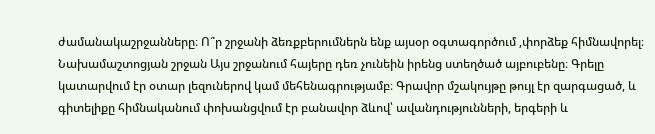ժամանակաշրջանները։ Ո՞ր շրջանի ձեռքբերումներն ենք այսօր օգտագործում ,փորձեք հիմնավորել։ Նախամաշտոցյան շրջան Այս շրջանում հայերը դեռ չունեին իրենց ստեղծած այբուբենը։ Գրելը կատարվում էր օտար լեզուներով կամ մեհենագրությամբ։ Գրավոր մշակույթը թույլ էր զարգացած, և գիտելիքը հիմնականում փոխանցվում էր բանավոր ձևով՝ ավանդությունների, երգերի և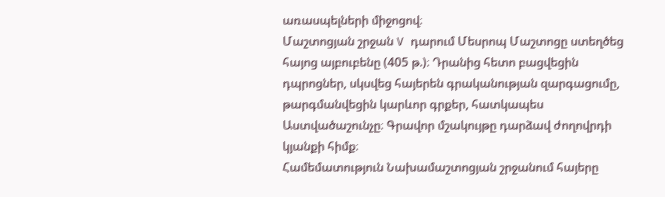առասպելների միջոցով։
Մաշտոցյան շրջան V դարում Մեսրոպ Մաշտոցը ստեղծեց հայոց այբուբենը (405 թ.)։ Դրանից հետո բացվեցին դպրոցներ, սկսվեց հայերեն գրականության զարգացումը, թարգմանվեցին կարևոր գրքեր, հատկապես Աստվածաշունչը։ Գրավոր մշակույթը դարձավ ժողովրդի կյանքի հիմք։
Համեմատություն Նախամաշտոցյան շրջանում հայերը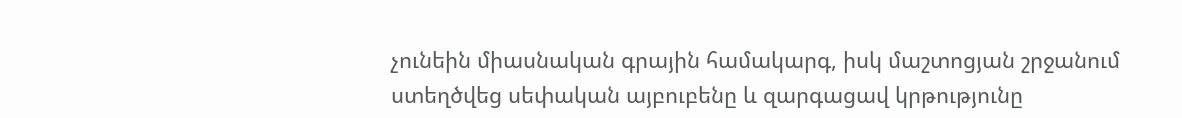չունեին միասնական գրային համակարգ, իսկ մաշտոցյան շրջանում ստեղծվեց սեփական այբուբենը և զարգացավ կրթությունը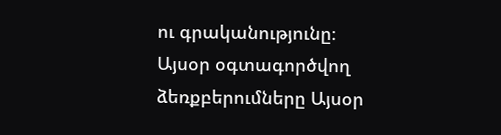ու գրականությունը։
Այսօր օգտագործվող ձեռքբերումները Այսօր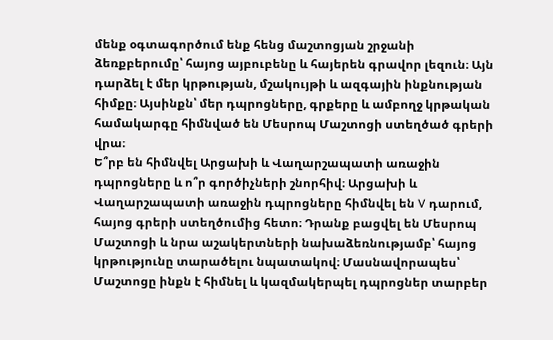մենք օգտագործում ենք հենց մաշտոցյան շրջանի ձեռքբերումը՝ հայոց այբուբենը և հայերեն գրավոր լեզուն։ Այն դարձել է մեր կրթության, մշակույթի և ազգային ինքնության հիմքը։ Այսինքն՝ մեր դպրոցները, գրքերը և ամբողջ կրթական համակարգը հիմնված են Մեսրոպ Մաշտոցի ստեղծած գրերի վրա։
Ե՞րբ են հիմնվել Արցախի և Վաղարշապատի առաջին դպրոցները և ո՞ր գործիչների շնորհիվ։ Արցախի և Վաղարշապատի առաջին դպրոցները հիմնվել են V դարում, հայոց գրերի ստեղծումից հետո։ Դրանք բացվել են Մեսրոպ Մաշտոցի և նրա աշակերտների նախաձեռնությամբ՝ հայոց կրթությունը տարածելու նպատակով։ Մասնավորապես՝ Մաշտոցը ինքն է հիմնել և կազմակերպել դպրոցներ տարբեր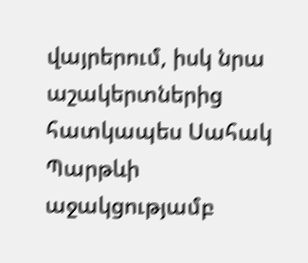վայրերում, իսկ նրա աշակերտներից հատկապես Սահակ Պարթևի աջակցությամբ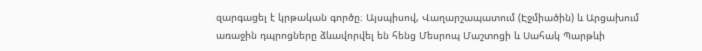զարգացել է կրթական գործը։ Այսպիսով, Վաղարշապատում (Էջմիածին) և Արցախում առաջին դպրոցները ձևավորվել են հենց Մեսրոպ Մաշտոցի և Սահակ Պարթևի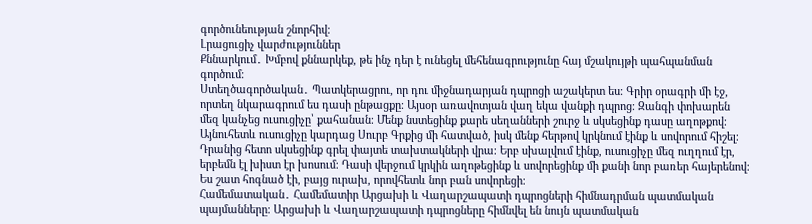գործունեության շնորհիվ։
Լրացուցիչ վարժություններ
Քննարկում․ Խմբով քննարկեք, թե ինչ դեր է ունեցել մեհենագրությունը հայ մշակույթի պահպանման գործում։
Ստեղծագործական․ Պատկերացրու, որ դու միջնադարյան դպրոցի աշակերտ ես։ Գրիր օրագրի մի էջ, որտեղ նկարագրում ես դասի ընթացքը։ Այսօր առավոտյան վաղ եկա վանքի դպրոց։ Զանգի փոխարեն մեզ կանչեց ուսուցիչը՝ քահանան։ Մենք նստեցինք քարե սեղանների շուրջ և սկսեցինք դասը աղոթքով։ Այնուհետև ուսուցիչը կարդաց Սուրբ Գրքից մի հատված, իսկ մենք հերթով կրկնում էինք և սովորում հիշել։ Դրանից հետո սկսեցինք գրել փայտե տախտակների վրա։ Երբ սխալվում էինք, ուսուցիչը մեզ ուղղում էր, երբեմն էլ խիստ էր խոսում։ Դասի վերջում կրկին աղոթեցինք և սովորեցինք մի քանի նոր բառեր հայերենով։ Ես շատ հոգնած էի, բայց ուրախ, որովհետև նոր բան սովորեցի։
Համեմատական․ Համեմատիր Արցախի և Վաղարշապատի դպրոցների հիմնադրման պատմական պայմանները։ Արցախի և Վաղարշապատի դպրոցները հիմնվել են նույն պատմական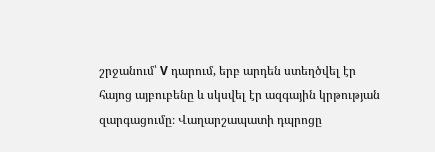շրջանում՝ V դարում, երբ արդեն ստեղծվել էր հայոց այբուբենը և սկսվել էր ազգային կրթության զարգացումը։ Վաղարշապատի դպրոցը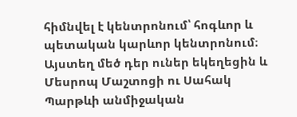հիմնվել է կենտրոնում՝ հոգևոր և պետական կարևոր կենտրոնում։ Այստեղ մեծ դեր ուներ եկեղեցին և Մեսրոպ Մաշտոցի ու Սահակ Պարթևի անմիջական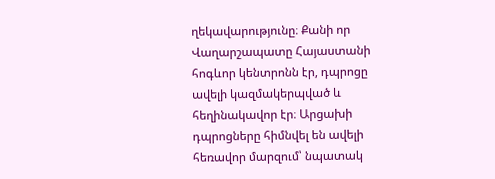ղեկավարությունը։ Քանի որ Վաղարշապատը Հայաստանի հոգևոր կենտրոնն էր, դպրոցը ավելի կազմակերպված և հեղինակավոր էր։ Արցախի դպրոցները հիմնվել են ավելի հեռավոր մարզում՝ նպատակ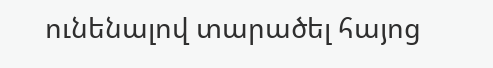ունենալով տարածել հայոց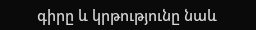գիրը և կրթությունը նաև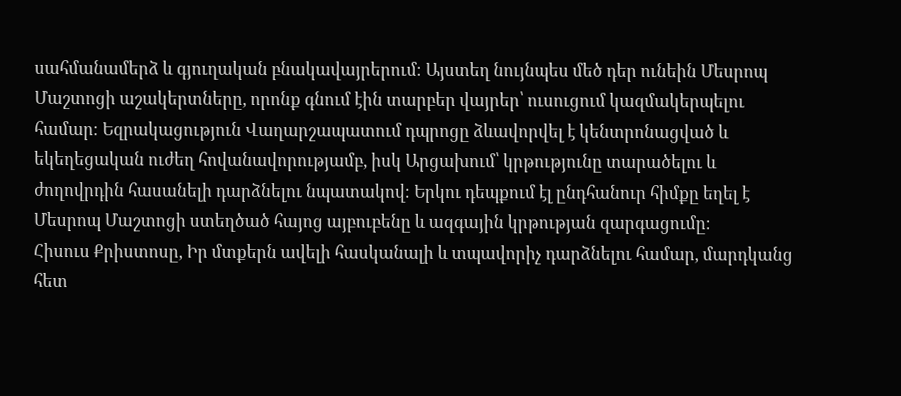սահմանամերձ և գյուղական բնակավայրերում։ Այստեղ նույնպես մեծ դեր ունեին Մեսրոպ Մաշտոցի աշակերտները, որոնք գնում էին տարբեր վայրեր՝ ուսուցում կազմակերպելու համար։ Եզրակացություն Վաղարշապատում դպրոցը ձևավորվել է կենտրոնացված և եկեղեցական ուժեղ հովանավորությամբ, իսկ Արցախում՝ կրթությունը տարածելու և ժողովրդին հասանելի դարձնելու նպատակով։ Երկու դեպքում էլ ընդհանուր հիմքը եղել է Մեսրոպ Մաշտոցի ստեղծած հայոց այբուբենը և ազգային կրթության զարգացումը։
Հիսուս Քրիստոսը, Իր մտքերն ավելի հասկանալի և տպավորիչ դարձնելու համար, մարդկանց հետ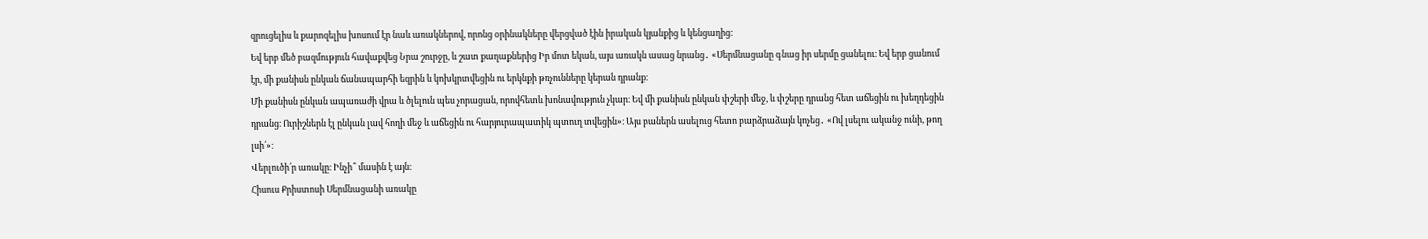զրուցելիս և քարոզելիս խոսում էր նաև առակներով, որոնց օրինակները վերցված էին իրական կյանքից և կենցաղից:
Եվ երբ մեծ բազմություն հավաքվեց Նրա շուրջը, և շատ քաղաքներից Իր մոտ եկան, այս առակն ասաց նրանց․ «Սերմնացանը գնաց իր սերմը ցանելու։ Եվ երբ ցանում էր, մի քանիսն ընկան ճանապարհի եզրին և կոխկրտվեցին ու երկնքի թռչունները կերան դրանք։
Մի քանիսն ընկան ապառաժի վրա և ծլելուն պես չորացան, որովհետև խոնավություն չկար։ Եվ մի քանիսն ընկան փշերի մեջ, և փշերը դրանց հետ աճեցին ու խեղդեցին դրանց։ Ուրիշներն էլ ընկան լավ հողի մեջ և աճեցին ու հարյուրապատիկ պտուղ տվեցին»։ Այս բաներն ասելուց հետո բարձրաձայն կոչեց․ «Ով լսելու ականջ ունի, թող լսի՛»։
Վերլուծի՛ր առակը։ Ինչի՞ մասին է այն։
Հիսուս Քրիստոսի Սերմնացանի առակը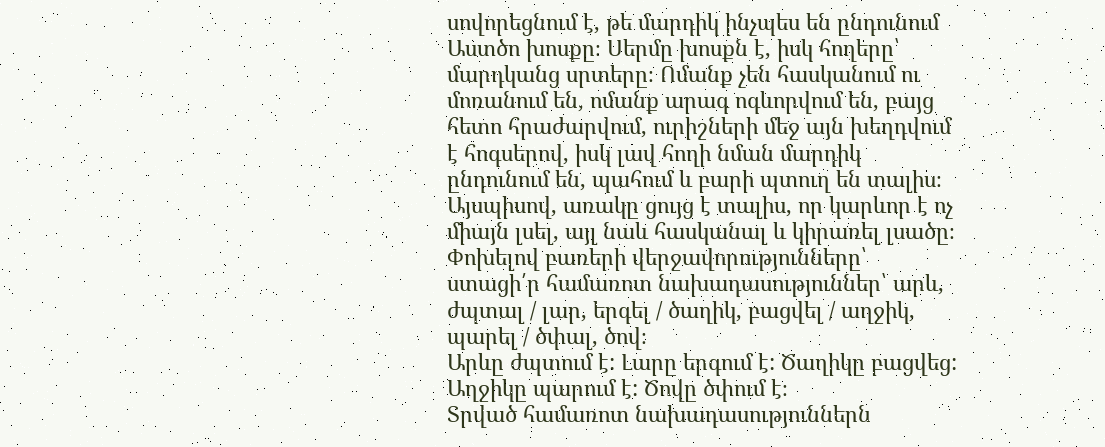սովորեցնում է, թե մարդիկ ինչպես են ընդունում Աստծո խոսքը։ Սերմը խոսքն է, իսկ հողերը՝ մարդկանց սրտերը։ Ոմանք չեն հասկանում ու մոռանում են, ոմանք արագ ոգևորվում են, բայց հետո հրաժարվում, ուրիշների մեջ այն խեղդվում է հոգսերով, իսկ լավ հողի նման մարդիկ ընդունում են, պահում և բարի պտուղ են տալիս։
Այսպիսով, առակը ցույց է տալիս, որ կարևոր է ոչ միայն լսել, այլ նաև հասկանալ և կիրառել լսածը։
Փոխելով բառերի վերջավորությունները՝ ստացի՛ր համառոտ նախադասություններ՝ արև, ժպտալ / լար, երգել / ծաղիկ, բացվել / աղջիկ, պարել / ծփալ, ծով։
Արևը ժպտում է: Լարը երգում է: Ծաղիկը բացվեց: Աղջիկը պարում է: Ծովը ծփում է։
Տրված համառոտ նախադասություններն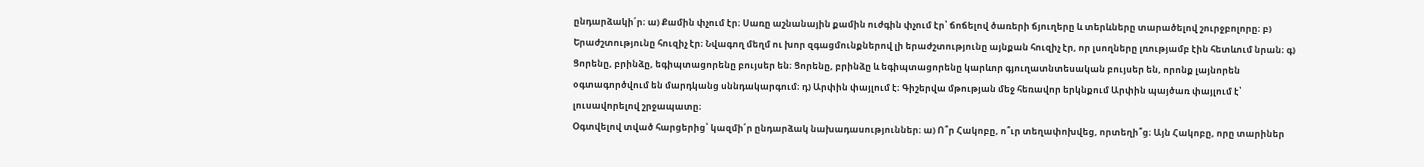ընդարձակի՛ր։ ա) Քամին փչում էր։ Սառը աշնանային քամին ուժգին փչում էր՝ ճոճելով ծառերի ճյուղերը և տերևները տարածելով շուրջբոլորը։ բ) Երաժշտությունը հուզիչ էր։ Նվագող մեղմ ու խոր զգացմունքներով լի երաժշտությունը այնքան հուզիչ էր, որ լսողները լռությամբ էին հետևում նրան։ գ) Ցորենը, բրինձը, եգիպտացորենը բույսեր են։ Ցորենը, բրինձը և եգիպտացորենը կարևոր գյուղատնտեսական բույսեր են, որոնք լայնորեն օգտագործվում են մարդկանց սննդակարգում։ դ) Արփին փայլում է։ Գիշերվա մթության մեջ հեռավոր երկնքում Արփին պայծառ փայլում է՝ լուսավորելով շրջապատը։
Օգտվելով տված հարցերից՝ կազմի՛ր ընդարձակ նախադասություններ։ ա) Ո՞ր Հակոբը, ո՞ւր տեղափոխվեց, որտեղի՞ց։ Այն Հակոբը, որը տարիներ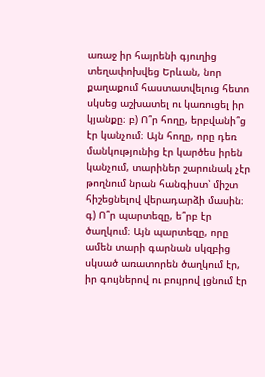առաջ իր հայրենի գյուղից տեղափոխվեց Երևան, նոր քաղաքում հաստատվելուց հետո սկսեց աշխատել ու կառուցել իր կյանքը։ բ) Ո՞ր հողը, երբվանի՞ց էր կանչում։ Այն հողը, որը դեռ մանկությունից էր կարծես իրեն կանչում, տարիներ շարունակ չէր թողնում նրան հանգիստ՝ միշտ հիշեցնելով վերադարձի մասին։ գ) Ո՞ր պարտեզը, ե՞րբ էր ծաղկում։ Այն պարտեզը, որը ամեն տարի գարնան սկզբից սկսած առատորեն ծաղկում էր, իր գույներով ու բույրով լցնում էր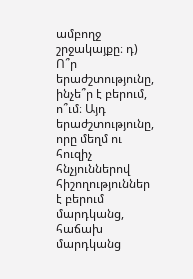ամբողջ շրջակայքը։ դ) Ո՞ր երաժշտությունը, ինչե՞ր է բերում, ո՞ւմ։ Այդ երաժշտությունը, որը մեղմ ու հուզիչ հնչյուններով հիշողություններ է բերում մարդկանց, հաճախ մարդկանց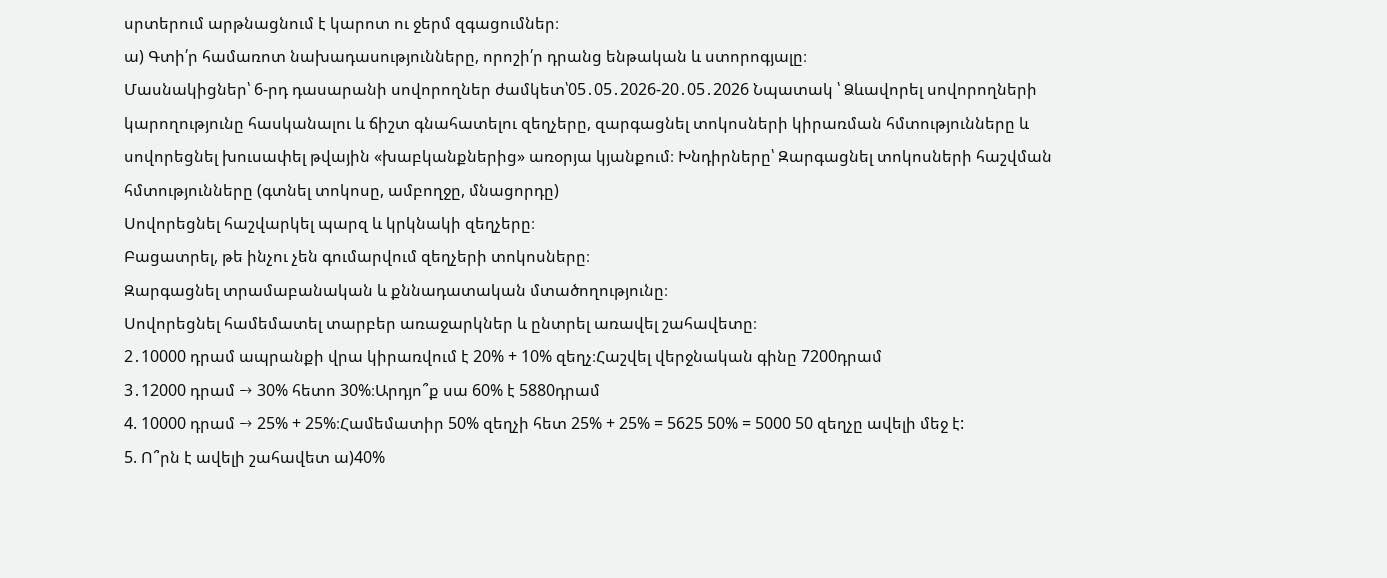սրտերում արթնացնում է կարոտ ու ջերմ զգացումներ։
ա) Գտի՛ր համառոտ նախադասությունները, որոշի՛ր դրանց ենթական և ստորոգյալը։
Մասնակիցներ՝ 6-րդ դասարանի սովորողներ ժամկետ՝05․05․2026-20․05․2026 Նպատակ ՝ Ձևավորել սովորողների կարողությունը հասկանալու և ճիշտ գնահատելու զեղչերը, զարգացնել տոկոսների կիրառման հմտությունները և սովորեցնել խուսափել թվային «խաբկանքներից» առօրյա կյանքում։ Խնդիրները՝ Զարգացնել տոկոսների հաշվման հմտությունները (գտնել տոկոսը, ամբողջը, մնացորդը)
Սովորեցնել հաշվարկել պարզ և կրկնակի զեղչերը։
Բացատրել, թե ինչու չեն գումարվում զեղչերի տոկոսները։
Զարգացնել տրամաբանական և քննադատական մտածողությունը։
Սովորեցնել համեմատել տարբեր առաջարկներ և ընտրել առավել շահավետը։
2․10000 դրամ ապրանքի վրա կիրառվում է 20% + 10% զեղչ։Հաշվել վերջնական գինը 7200դրամ
3․12000 դրամ → 30% հետո 30%։Արդյո՞ք սա 60% է 5880դրամ
4. 10000 դրամ → 25% + 25%։Համեմատիր 50% զեղչի հետ 25% + 25% = 5625 50% = 5000 50 զեղչը ավելի մեջ է:
5. Ո՞րն է ավելի շահավետ ա)40%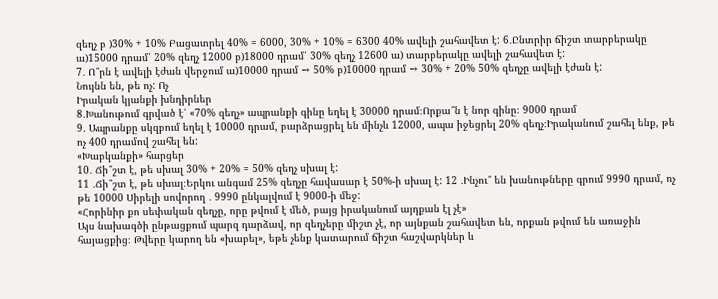զեղչ բ )30% + 10% Բացատրել 40% = 6000, 30% + 10% = 6300 40% ավելի շահավետ է: 6․Ընտրիր ճիշտ տարբերակը ա)15000 դրամ՝ 20% զեղչ 12000 բ)18000 դրամ՝ 30% զեղչ 12600 ա) տարբերակը ավելի շահավետ է:
7․ Ո՞րն է ավելի էժան վերջում ա)10000 դրամ → 50% բ)10000 դրամ → 30% + 20% 50% զեղչը ավելի էժան է:
Նույնն են, թե ոչ: Ոչ
Իրական կյանքի խնդիրներ
8․Խանութում գրված է՝ «70% զեղչ» ապրանքի գինը եղել է 30000 դրամ։Որքա՞ն է նոր գինը։ 9000 դրամ
9․ Ապրանքը սկզբում եղել է 10000 դրամ, բարձրացրել են մինչև 12000, ապա իջեցրել 20% զեղչ։Իրականում շահել ենք, թե ոչ 400 դրամով շահել են:
«Խաբկանքի» հարցեր
10․ Ճի՞շտ է, թե սխալ 30% + 20% = 50% զեղչ սխալ է:
11 ․Ճի՞շտ է, թե սխալ։Երկու անգամ 25% զեղչը հավասար է 50%-ի սխալ է: 12 ․Ինչու՞ են խանութները գրում 9990 դրամ, ոչ թե 10000 Սիրելի սովորող ․ 9990 ընկալվում է 9000-ի մեջ:
«Հորինիր քո սեփական զեղչը, որը թվում է մեծ, բայց իրականում այդքան էլ չէ»
Այս նախագծի ընթացքում պարզ դարձավ, որ զեղչերը միշտ չէ, որ այնքան շահավետ են, որքան թվում են առաջին հայացքից։ Թվերը կարող են «խաբել», եթե չենք կատարում ճիշտ հաշվարկներ և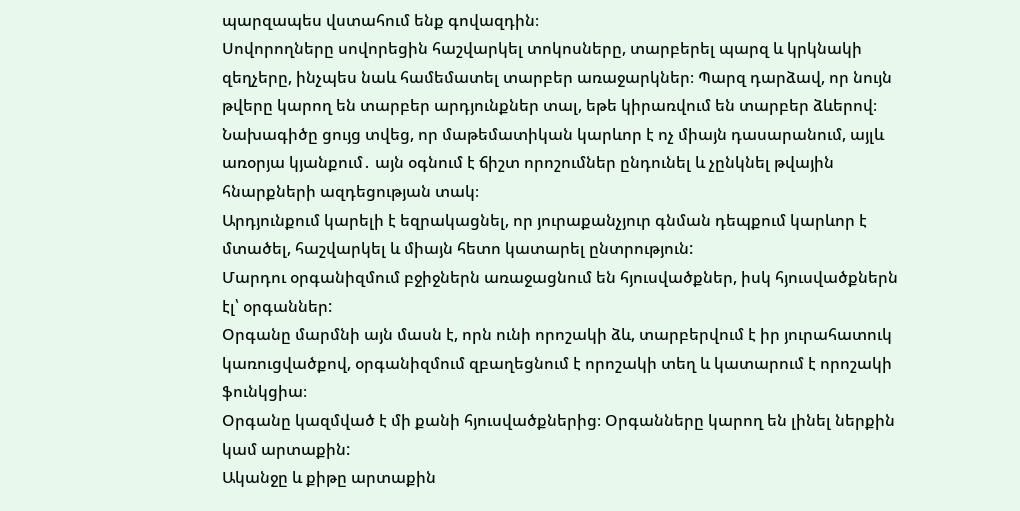պարզապես վստահում ենք գովազդին։
Սովորողները սովորեցին հաշվարկել տոկոսները, տարբերել պարզ և կրկնակի զեղչերը, ինչպես նաև համեմատել տարբեր առաջարկներ։ Պարզ դարձավ, որ նույն թվերը կարող են տարբեր արդյունքներ տալ, եթե կիրառվում են տարբեր ձևերով։
Նախագիծը ցույց տվեց, որ մաթեմատիկան կարևոր է ոչ միայն դասարանում, այլև առօրյա կյանքում․ այն օգնում է ճիշտ որոշումներ ընդունել և չընկնել թվային հնարքների ազդեցության տակ։
Արդյունքում կարելի է եզրակացնել, որ յուրաքանչյուր գնման դեպքում կարևոր է մտածել, հաշվարկել և միայն հետո կատարել ընտրություն:
Մարդու օրգանիզմում բջիջներն առաջացնում են հյուսվածքներ, իսկ հյուսվածքներն էլ՝ օրգաններ:
Օրգանը մարմնի այն մասն է, որն ունի որոշակի ձև, տարբերվում է իր յուրահատուկ կառուցվածքով, օրգանիզմում զբաղեցնում է որոշակի տեղ և կատարում է որոշակի ֆունկցիա։
Օրգանը կազմված է մի քանի հյուսվածքներից։ Օրգանները կարող են լինել ներքին կամ արտաքին:
Ականջը և քիթը արտաքին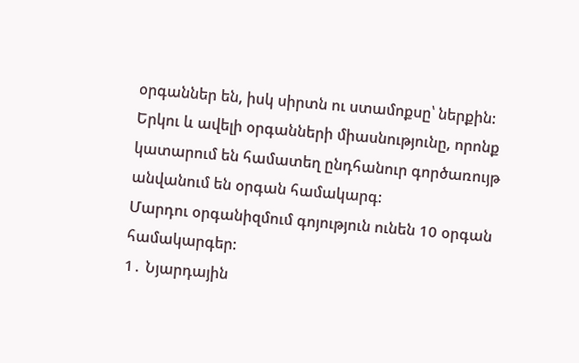օրգաններ են, իսկ սիրտն ու ստամոքսը՝ ներքին:
Երկու և ավելի օրգանների միասնությունը, որոնք կատարում են համատեղ ընդհանուր գործառույթ անվանում են օրգան համակարգ:
Մարդու օրգանիզմում գոյություն ունեն 10 օրգան համակարգեր:
1․ Նյարդային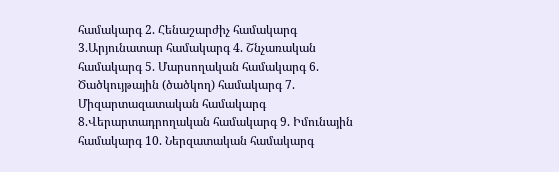համակարգ 2. Հենաշարժիչ համակարգ 3.Արյունատար համակարգ 4. Շնչառական համակարգ 5. Մարսողական համակարգ 6. Ծածկույթային (ծածկող) համակարգ 7. Միզարտազատական համակարգ 8.Վերարտադրողական համակարգ 9. Իմունային համակարգ 10. Ներզատական համակարգ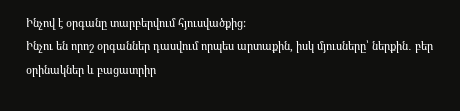Ինչով է օրգանը տարբերվում հյուսվածքից:
Ինչու են որոշ օրգաններ դասվում որպես արտաքին, իսկ մյուսները՝ ներքին․ բեր օրինակներ և բացատրիր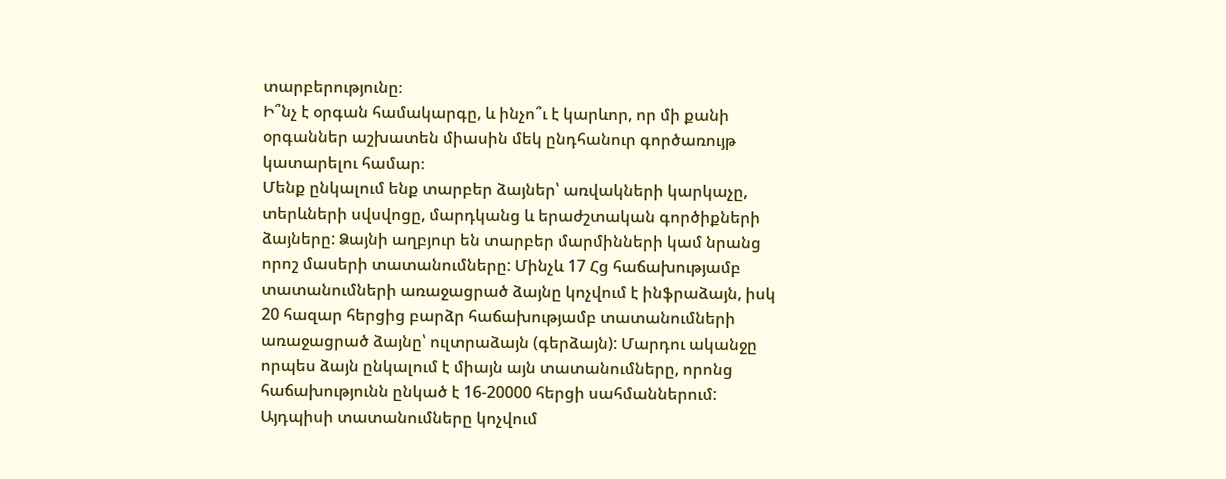տարբերությունը։
Ի՞նչ է օրգան համակարգը, և ինչո՞ւ է կարևոր, որ մի քանի օրգաններ աշխատեն միասին մեկ ընդհանուր գործառույթ կատարելու համար։
Մենք ընկալում ենք տարբեր ձայներ՝ առվակների կարկաչը, տերևների սվսվոցը, մարդկանց և երաժշտական գործիքների ձայները: Ձայնի աղբյուր են տարբեր մարմինների կամ նրանց որոշ մասերի տատանումները: Մինչև 17 Հց հաճախությամբ տատանումների առաջացրած ձայնը կոչվում է ինֆրաձայն, իսկ 20 հազար հերցից բարձր հաճախությամբ տատանումների առաջացրած ձայնը՝ ուլտրաձայն (գերձայն): Մարդու ականջը որպես ձայն ընկալում է միայն այն տատանումները, որոնց հաճախությունն ընկած է 16-20000 հերցի սահմաններում: Այդպիսի տատանումները կոչվում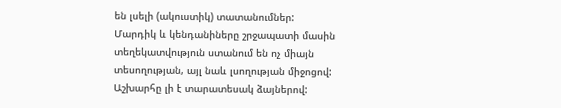են լսելի (ակուստիկ) տատանումներ:
Մարդիկ և կենդանիները շրջապատի մասին տեղեկատվություն ստանում են ոչ միայն տեսողության, այլ նաև լսողության միջոցով: Աշխարհը լի է տարատեսակ ձայներով: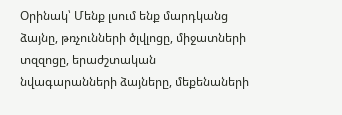Օրինակ՝ Մենք լսում ենք մարդկանց ձայնը, թռչունների ծլվլոցը, միջատների տզզոցը, երաժշտական նվագարանների ձայները, մեքենաների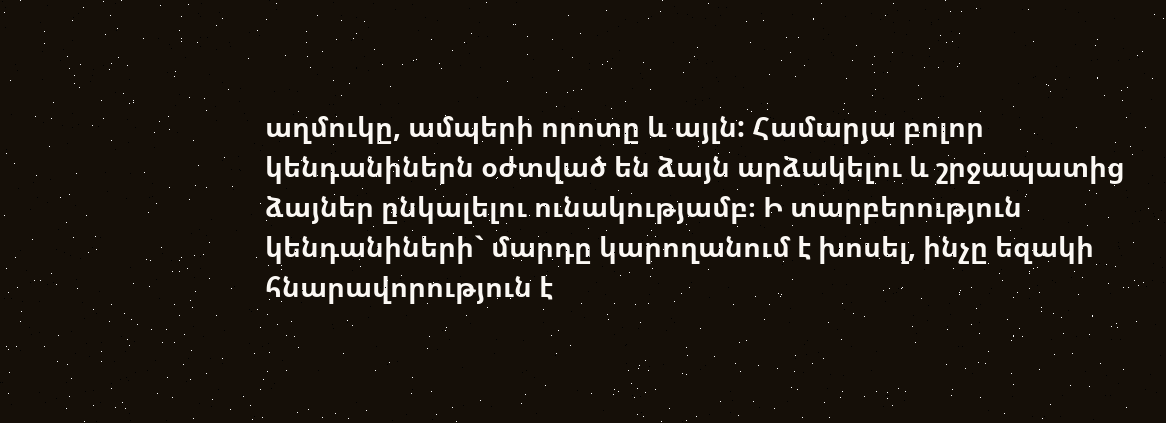աղմուկը, ամպերի որոտը և այլն: Համարյա բոլոր կենդանիներն օժտված են ձայն արձակելու և շրջապատից ձայներ ընկալելու ունակությամբ։ Ի տարբերություն կենդանիների` մարդը կարողանում է խոսել, ինչը եզակի հնարավորություն է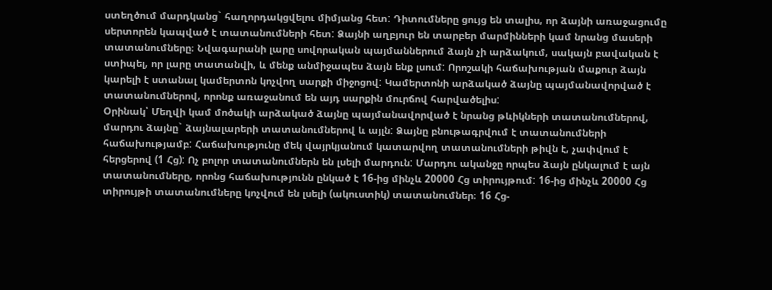ստեղծում մարդկանց` հաղորդակցվելու միմյանց հետ: Դիտումները ցույց են տալիս, որ ձայնի առաջացումը սերտորեն կապված է տատանումների հետ: Ձայնի աղբյուր են տարբեր մարմինների կամ նրանց մասերի տատանումները։ Նվագարանի լարը սովորական պայմաններում ձայն չի արձակում, սակայն բավական է ստիպել, որ լարը տատանվի, և մենք անմիջապես ձայն ենք լսում: Որոշակի հաճախության մաքուր ձայն կարելի է ստանալ կամերտոն կոչվող սարքի միջոցով: Կամերտոնի արձակած ձայնը պայմանավորված է տատանումներով, որոնք առաջանում են այդ սարքին մուրճով հարվածելիս:
Օրինակ՝ Մեղվի կամ մոծակի արձակած ձայնը պայմանավորված է նրանց թևիկների տատանումներով, մարդու ձայնը` ձայնալարերի տատանումներով և այլն: Ձայնը բնութագրվում է տատանումների հաճախությամբ: Հաճախությունը մեկ վայրկյանում կատարվող տատանումների թիվն է, չափվում է հերցերով (1 Հց): Ոչ բոլոր տատանումներն են լսելի մարդուն: Մարդու ականջը որպես ձայն ընկալում է այն տատանումները, որոնց հաճախությունն ընկած է 16-ից մինչև 20000 Հց տիրույթում: 16-ից մինչև 20000 Հց տիրույթի տատանումները կոչվում են լսելի (ակուստիկ) տատանումներ։ 16 Հց-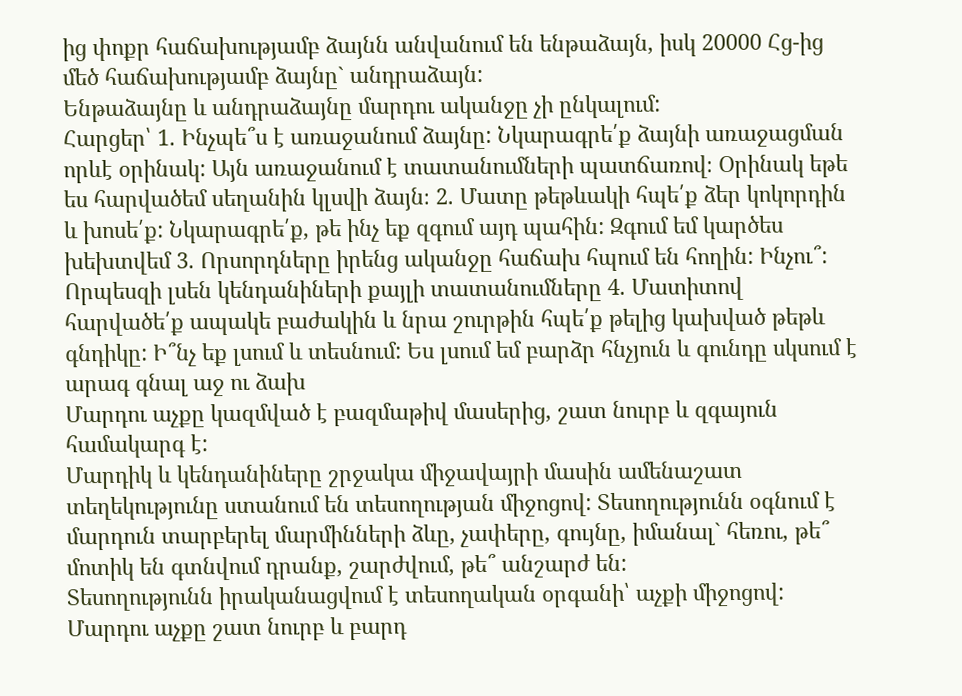ից փոքր հաճախությամբ ձայնն անվանում են ենթաձայն, իսկ 20000 Հց-ից մեծ հաճախությամբ ձայնը` անդրաձայն:
Ենթաձայնը և անդրաձայնը մարդու ականջը չի ընկալում:
Հարցեր՝ 1. Ինչպե՞ս է առաջանում ձայնը: Նկարագրե՛ք ձայնի առաջացման որևէ օրինակ: Այն առաջանում է տատանումների պատճառով։ Օրինակ եթե ես հարվածեմ սեղանին կլսվի ձայն։ 2. Մատը թեթևակի հպե՛ք ձեր կոկորդին և խոսե՛ք: Նկարագրե՛ք, թե ինչ եք զգում այդ պահին: Զգում եմ կարծես խեխտվեմ 3. Որսորդները իրենց ականջը հաճախ հպում են հողին: Ինչու՞: Որպեսզի լսեն կենդանիների քայլի տատանումները 4. Մատիտով հարվածե՛ք ապակե բաժակին և նրա շուրթին հպե՛ք թելից կախված թեթև գնդիկը: Ի՞նչ եք լսում և տեսնում: Ես լսում եմ բարձր հնչյուն և գունդը սկսում է արագ գնալ աջ ու ձախ
Մարդու աչքը կազմված է բազմաթիվ մասերից, շատ նուրբ և զգայուն համակարգ է:
Մարդիկ և կենդանիները շրջակա միջավայրի մասին ամենաշատ տեղեկությունը ստանում են տեսողության միջոցով: Տեսողությունն օգնում է մարդուն տարբերել մարմինների ձևը, չափերը, գույնը, իմանալ` հեռու, թե՞ մոտիկ են գտնվում դրանք, շարժվում, թե՞ անշարժ են:
Տեսողությունն իրականացվում է տեսողական օրգանի՝ աչքի միջոցով: Մարդու աչքը շատ նուրբ և բարդ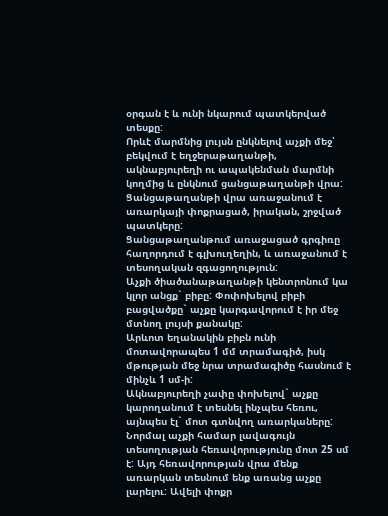օրգան է և ունի նկարում պատկերված տեսքը:
Որևէ մարմնից լույսն ընկնելով աչքի մեջ՝ բեկվում է եղջերաթաղանթի, ակնաբյուրեղի ու ապակենման մարմնի կողմից և ընկնում ցանցաթաղանթի վրա: Ցանցաթաղանթի վրա առաջանում է առարկայի փոքրացած, իրական, շրջված պատկերը:
Ցանցաթաղանթում առաջացած գրգիռը հաղորդում է գլխուղեղին, և առաջանում է տեսողական զգացողություն:
Աչքի ծիածանաթաղանթի կենտրոնում կա կլոր անցք` բիբը: Փոփոխելով բիբի բացվածքը` աչքը կարգավորում է իր մեջ մտնող լույսի քանակը:
Արևոտ եղանակին բիբն ունի մոտավորապես 1 մմ տրամագիծ, իսկ մթության մեջ նրա տրամագիծը հասնում է մինչև 1 սմ-ի:
Ակնաբյուրեղի չափը փոխելով` աչքը կարողանում է տեսնել ինչպես հեռու, այնպես էլ` մոտ գտնվող առարկաները:
Նորմալ աչքի համար լավագույն տեսողության հեռավորությունը մոտ 25 սմ է: Այդ հեռավորության վրա մենք առարկան տեսնում ենք առանց աչքը լարելու: Ավելի փոքր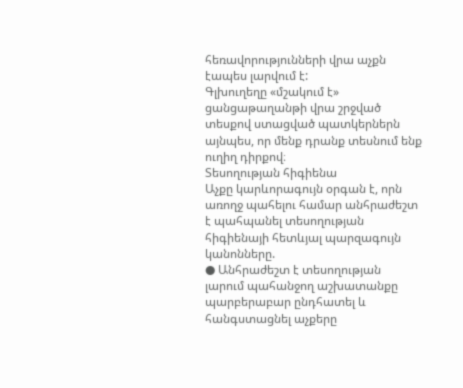հեռավորությունների վրա աչքն էապես լարվում է:
Գլխուղեղը «մշակում է» ցանցաթաղանթի վրա շրջված տեսքով ստացված պատկերներն այնպես, որ մենք դրանք տեսնում ենք ուղիղ դիրքով։
Տեսողության հիգիենա
Աչքը կարևորագույն օրգան է, որն առողջ պահելու համար անհրաժեշտ է պահպանել տեսողության հիգիենայի հետևյալ պարզագույն կանոնները.
● Անհրաժեշտ է տեսողության լարում պահանջող աշխատանքը պարբերաբար ընդհատել և հանգստացնել աչքերը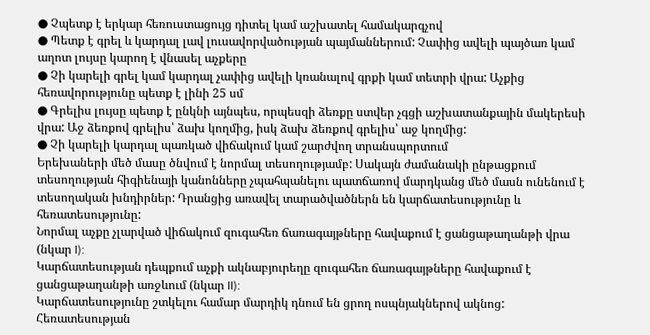● Չպետք է երկար հեռուստացույց դիտել կամ աշխատել համակարգչով
● Պետք է գրել և կարդալ լավ լուսավորվածության պայմաններում: Չափից ավելի պայծառ կամ աղոտ լույսը կարող է վնասել աչքերը
● Չի կարելի գրել կամ կարդալ չափից ավելի կռանալով գրքի կամ տետրի վրա: Աչքից հեռավորությունը պետք է լինի 25 սմ
● Գրելիս լույսը պետք է ընկնի այնպես, որպեսզի ձեռքը ստվեր չգցի աշխատանքային մակերեսի վրա: Աջ ձեռքով գրելիս՝ ձախ կողմից, իսկ ձախ ձեռքով գրելիս՝ աջ կողմից:
● Չի կարելի կարդալ պառկած վիճակում կամ շարժվող տրանսպորտում
Երեխաների մեծ մասը ծնվում է նորմալ տեսողությամբ: Սակայն ժամանակի ընթացքում տեսողության հիգիենայի կանոնները չպահպանելու պատճառով մարդկանց մեծ մասն ունենում է տեսողական խնդիրներ: Դրանցից առավել տարածվածներն են կարճատեսությունը և հեռատեսությունը:
Նորմալ աչքը չլարված վիճակում զուգահեռ ճառագայթները հավաքում է ցանցաթաղանթի վրա (նկար I):
Կարճատեսության դեպքում աչքի ակնաբյուրեղը զուգահեռ ճառագայթները հավաքում է ցանցաթաղանթի առջևում (նկար II):
Կարճատեսությունը շտկելու համար մարդիկ դնում են ցրող ոսպնյակներով ակնոց:
Հեռատեսության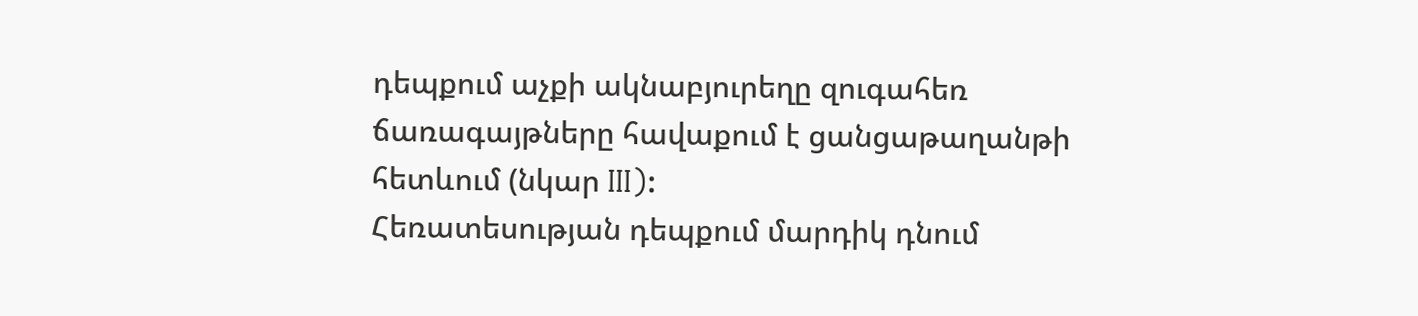դեպքում աչքի ակնաբյուրեղը զուգահեռ ճառագայթները հավաքում է ցանցաթաղանթի հետևում (նկար III):
Հեռատեսության դեպքում մարդիկ դնում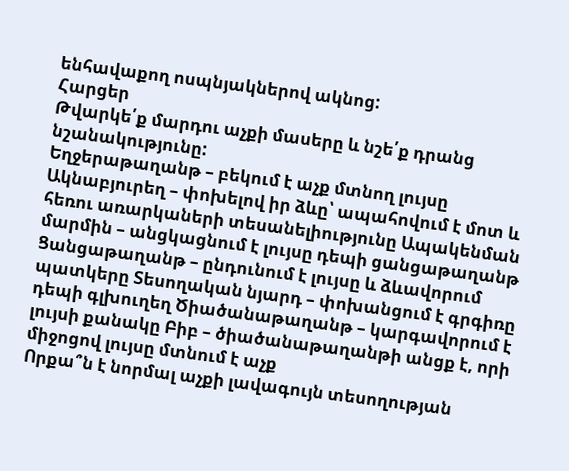ենհավաքող ոսպնյակներով ակնոց:
Հարցեր
Թվարկե՛ք մարդու աչքի մասերը և նշե՛ք դրանց նշանակությունը:
Եղջերաթաղանթ – բեկում է աչք մտնող լույսը Ակնաբյուրեղ – փոխելով իր ձևը՝ ապահովում է մոտ և հեռու առարկաների տեսանելիությունը Ապակենման մարմին – անցկացնում է լույսը դեպի ցանցաթաղանթ Ցանցաթաղանթ – ընդունում է լույսը և ձևավորում պատկերը Տեսողական նյարդ – փոխանցում է գրգիռը դեպի գլխուղեղ Ծիածանաթաղանթ – կարգավորում է լույսի քանակը Բիբ – ծիածանաթաղանթի անցք է, որի միջոցով լույսը մտնում է աչք
Որքա՞ն է նորմալ աչքի լավագույն տեսողության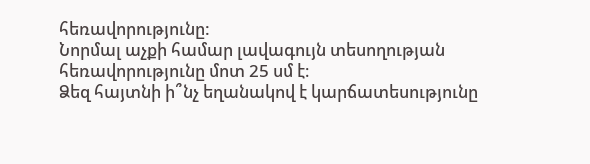հեռավորությունը:
Նորմալ աչքի համար լավագույն տեսողության հեռավորությունը մոտ 25 սմ է։
Ձեզ հայտնի ի՞նչ եղանակով է կարճատեսությունը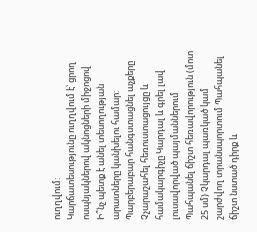ուղղվում:
Կարճատեսությունը ուղղվում է՝ ցրող ոսպնյակներով ակնոցների միջոցով
Ի՞նչ պետք է անել տեսողության արատները կանխելու համար:
Պարբերաբար հանգստացնել աչքերը Չչարաշահել հեռուստացույցը և համակարգիչը Կարդալ և գրել լավ լուսավորված պայմաններում Պահպանել ճիշտ հեռավորություն (մոտ 25 սմ) Չկարդալ պառկած կամ շարժվող տրանսպորտում Պահպանել ճիշտ նստած դիրք և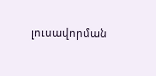լուսավորման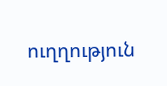ուղղություն